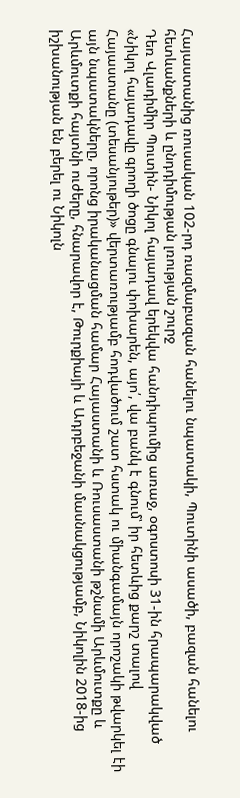Հայաստանից ռուսական 102-րդ ռազմաբազան հանելու նպատակի, Պուտինի ասածի, բազան հանելու հետևանքների և ընդդիմության լռության շուրջ
Դեռ Վլադիմիր Պուտին- Նիկոլ հայադավ երեկվա հանդիպումից առաջ, օգոստոսի 31-ին հրապարակված «Նիկոլ հայադավը գրողի ծոցը գնալու փոխարեն, այո՛, վա բանկ է գնում՝ իր հետևից քարշ տալով Հայաստանը (տեսանյութեր)» վերտառությամբ հոդվածում շատ հստակ ու միանգամայն որոշակի թվարկել էի այն նպատակները, որոնց իրականացման համար Հայաստանի և Ռուսաստանի թշնամի Արևմուտքը և Արևմուտքի հայտնի ուժերը, հնարավոր է, Թուրքիայի և Ադրբեջանի մասնակցությամբ, Նիկոլին 2018-ից իշխանության են բերել ու Նիկոլն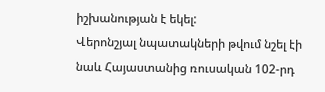իշխանության է եկել:
Վերոնշյալ նպատակների թվում նշել էի նաև Հայաստանից ռուսական 102-րդ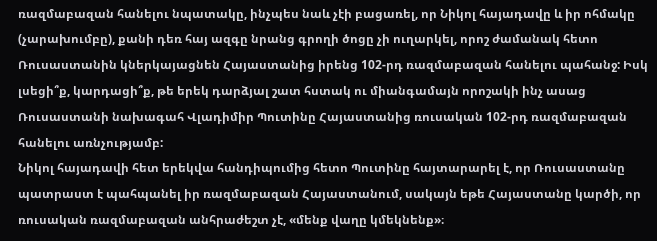ռազմաբազան հանելու նպատակը, ինչպես նաև չէի բացառել, որ Նիկոլ հայադավը և իր ոհմակը (չարախումբը), քանի դեռ հայ ազգը նրանց գրողի ծոցը չի ուղարկել, որոշ ժամանակ հետո Ռուսաստանին կներկայացնեն Հայաստանից իրենց 102-րդ ռազմաբազան հանելու պահանջ: Իսկ լսեցի՞ք, կարդացի՞ք, թե երեկ դարձյալ շատ հստակ ու միանգամայն որոշակի ինչ ասաց Ռուսաստանի նախագահ Վլադիմիր Պուտինը Հայաստանից ռուսական 102-րդ ռազմաբազան հանելու առնչությամբ:
Նիկոլ հայադավի հետ երեկվա հանդիպումից հետո Պուտինը հայտարարել է, որ Ռուսաստանը պատրաստ է պահպանել իր ռազմաբազան Հայաստանում, սակայն եթե Հայաստանը կարծի, որ ռուսական ռազմաբազան անհրաժեշտ չէ, «մենք վաղը կմեկնենք»։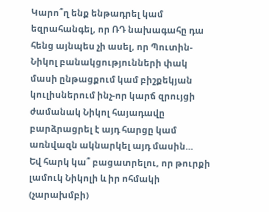Կարո՞ղ ենք ենթադրել կամ եզրահանգել, որ ՌԴ նախագահը դա հենց այնպես չի ասել, որ Պուտին-Նիկոլ բանակցությունների փակ մասի ընթացքում կամ բիշքեկյան կուլիսներում ինչ-որ կարճ զրույցի ժամանակ Նիկոլ հայադավը բարձրացրել է այդ հարցը կամ առնվազն ակնարկել այդ մասին…
Եվ հարկ կա՞ բացատրելու, որ թուրքի լամուկ Նիկոլի և իր ոհմակի (չարախմբի)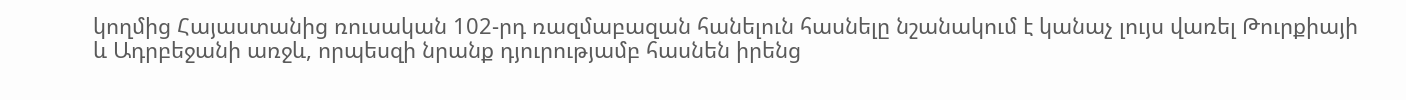կողմից Հայաստանից ռուսական 102-րդ ռազմաբազան հանելուն հասնելը նշանակում է կանաչ լույս վառել Թուրքիայի և Ադրբեջանի առջև, որպեսզի նրանք դյուրությամբ հասնեն իրենց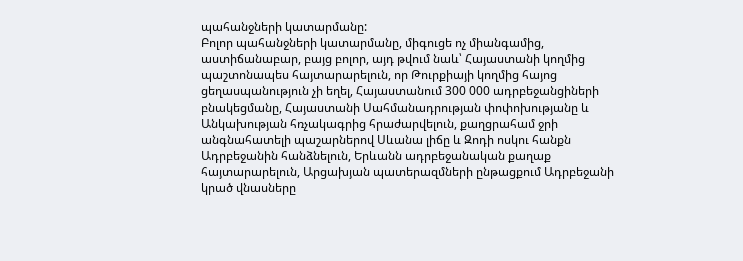պահանջների կատարմանը:
Բոլոր պահանջների կատարմանը, միգուցե ոչ միանգամից, աստիճանաբար, բայց բոլոր, այդ թվում նաև՝ Հայաստանի կողմից պաշտոնապես հայտարարելուն, որ Թուրքիայի կողմից հայոց ցեղասպանություն չի եղել, Հայաստանում 300 000 ադրբեջանցիների բնակեցմանը, Հայաստանի Սահմանադրության փոփոխությանը և Անկախության հռչակագրից հրաժարվելուն, քաղցրահամ ջրի անգնահատելի պաշարներով Սևանա լիճը և Զոդի ոսկու հանքն Ադրբեջանին հանձնելուն, Երևանն ադրբեջանական քաղաք հայտարարելուն, Արցախյան պատերազմների ընթացքում Ադրբեջանի կրած վնասները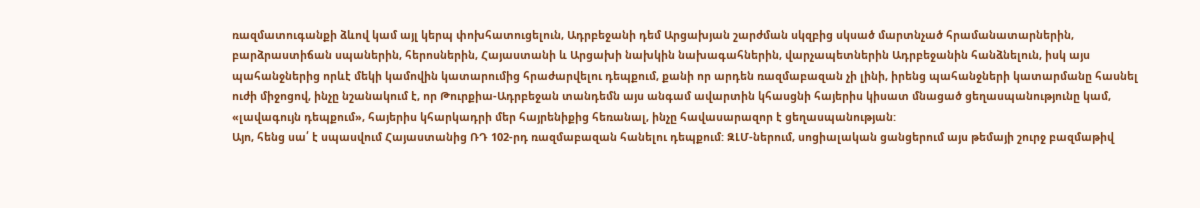ռազմատուգանքի ձևով կամ այլ կերպ փոխհատուցելուն, Ադրբեջանի դեմ Արցախյան շարժման սկզբից սկսած մարտնչած հրամանատարներին, բարձրաստիճան սպաներին, հերոսներին, Հայաստանի և Արցախի նախկին նախագահներին, վարչապետներին Ադրբեջանին հանձնելուն, իսկ այս պահանջներից որևէ մեկի կամովին կատարումից հրաժարվելու դեպքում, քանի որ արդեն ռազմաբազան չի լինի, իրենց պահանջների կատարմանը հասնել ուժի միջոցով, ինչը նշանակում է, որ Թուրքիա-Ադրբեջան տանդեմն այս անգամ ավարտին կհասցնի հայերիս կիսատ մնացած ցեղասպանությունը կամ, «լավագույն դեպքում», հայերիս կհարկադրի մեր հայրենիքից հեռանալ, ինչը հավասարազոր է ցեղասպանության:
Այո, հենց սա՛ է սպասվում Հայաստանից ՌԴ 102-րդ ռազմաբազան հանելու դեպքում: ԶԼՄ-ներում, սոցիալական ցանցերում այս թեմայի շուրջ բազմաթիվ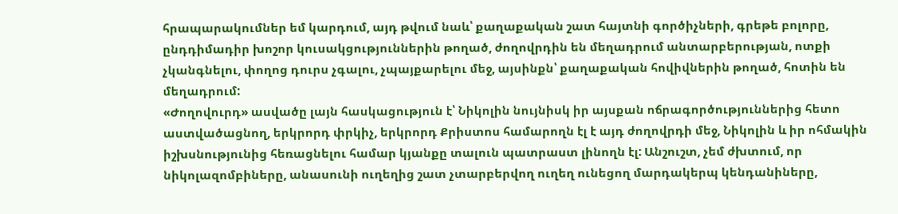հրապարակումներ եմ կարդում, այդ թվում նաև՝ քաղաքական շատ հայտնի գործիչների, գրեթե բոլորը, ընդդիմադիր խոշոր կուսակցություններին թողած, ժողովրդին են մեղադրում անտարբերության, ոտքի չկանգնելու, փողոց դուրս չգալու, չպայքարելու մեջ, այսինքն՝ քաղաքական հովիվներին թողած, հոտին են մեղադրում:
«Ժողովուրդ» ասվածը լայն հասկացություն է՝ Նիկոլին նույնիսկ իր այսքան ոճրագործություններից հետո աստվածացնող, երկրորդ փրկիչ, երկրորդ Քրիստոս համարողն էլ է այդ ժողովրդի մեջ, Նիկոլին և իր ոհմակին իշխսնությունից հեռացնելու համար կյանքը տալուն պատրաստ լինողն էլ: Անշուշտ, չեմ ժխտում, որ նիկոլազոմբիները, անասունի ուղեղից շատ չտարբերվող ուղեղ ունեցող մարդակերպ կենդանիները,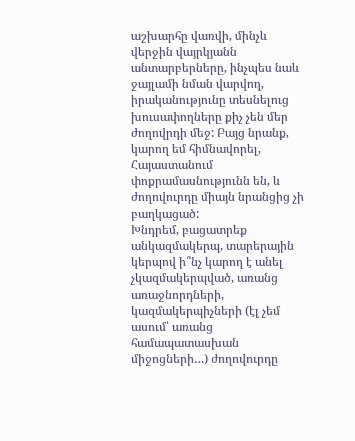աշխարհը վառվի, մինչև վերջին վայրկյանն անտարբերները, ինչպես նաև ջայլամի նման վարվող, իրականությունը տեսնելուց խուսափողները քիչ չեն մեր ժողովրդի մեջ: Բայց նրանք, կարող եմ հիմնավորել, Հայաստանում փոքրամասնությունն են, և ժողովուրդը միայն նրանցից չի բաղկացած:
Խնդրեմ, բացատրեք անկազմակերպ, տարերային կերպով ի՞նչ կարող է անել չկազմակերպված, առանց առաջնորդների, կազմակերպիչների (էլ չեմ ասում՝ առանց համապատասխան միջոցների…) ժողովուրդը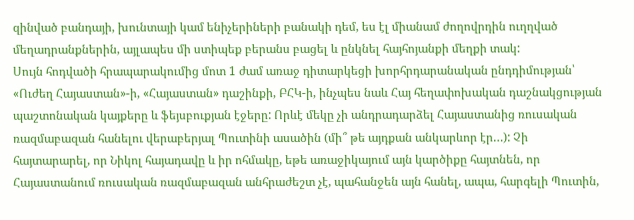զինված բանդայի, խունտայի կամ ենիչերիների բանակի դեմ, ես էլ միանամ ժողովրդին ուղղված մեղադրանքներին, այլապես մի ստիպեք բերանս բացել և ընկնել հայհոյանքի մեղքի տակ:
Սույն հոդվածի հրապարակումից մոտ 1 ժամ առաջ դիտարկեցի խորհրդարանական ընդդիմության՝ «Ուժեղ Հայաստան»-ի, «Հայաստան» դաշինքի, ԲՀԿ-ի, ինչպես նաև Հայ հեղափոխական դաշնակցության պաշտոնական կայքերը և ֆեյսբուքյան էջերը: Որևէ մեկը չի անդրադարձել Հայաստանից ռուսական ռազմաբազան հանելու վերաբերյալ Պուտինի ասածին (մի՞ թե այդքան անկարևոր էր…): Չի հայտարարել, որ Նիկոլ հայադավը և իր ոհմակը, եթե առաջիկայում այն կարծիքը հայտնեն, որ Հայաստանում ռուսական ռազմաբազան անհրաժեշտ չէ, պահանջեն այն հանել, ապա, հարգելի Պուտին,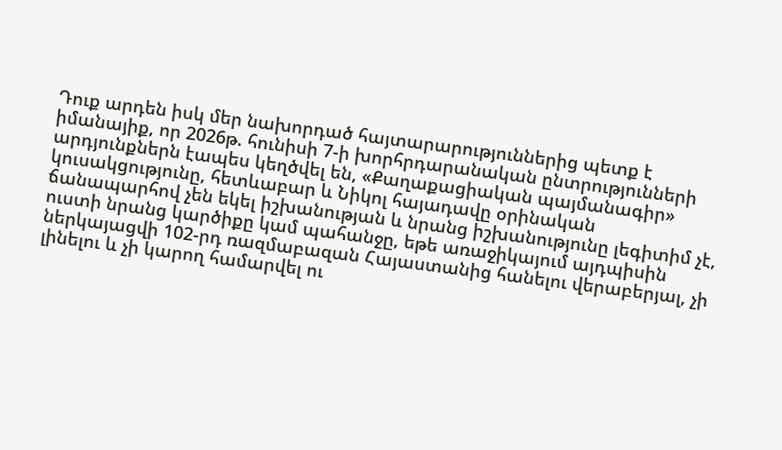Դուք արդեն իսկ մեր նախորդած հայտարարություններից պետք է իմանայիք, որ 2026թ. հունիսի 7-ի խորհրդարանական ընտրությունների արդյունքներն էապես կեղծվել են, «Քաղաքացիական պայմանագիր» կուսակցությունը, հետևաբար և Նիկոլ հայադավը օրինական ճանապարհով չեն եկել իշխանության և նրանց իշխանությունը լեգիտիմ չէ, ուստի նրանց կարծիքը կամ պահանջը, եթե առաջիկայում այդպիսին ներկայացվի 102-րդ ռազմաբազան Հայաստանից հանելու վերաբերյալ, չի լինելու և չի կարող համարվել ու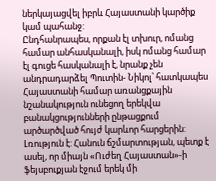ներկայացվել իբրև Հայաստանի կարծիք կամ պահանջ:
Ընդհանրապես, որքան էլ տխուր, ոմանց համար անհասկանալի, իսկ ոմանց համար էլ գուցե հասկանալի է, նրանք չեն անդրադարձել Պուտին- Նիկոլ՝ հատկապես Հայաստանի համար առանցքային նշանակություն ունեցող երեկվա բանակցությունների ընթացքում արծարծված հույժ կարևոր հարցերին: Լռություն է: Հանուն ճշմարտության, պետք է ասել, որ միայն «Ուժեղ Հայաստան»-ի ֆեյսբուքյան էջում երեկ մի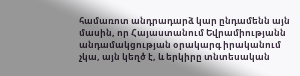համառոտ անդրադարձ կար ընդամենն այն մասին, որ Հայաստանում Եվրամիությանն անդամակցության օրակարգ իրականում չկա, այն կեղծ է, և երկիրը տնտեսական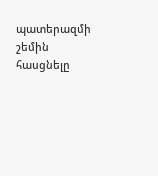պատերազմի շեմին հասցնելը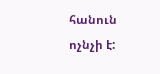հանուն ոչնչի է: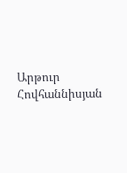Արթուր Հովհաննիսյան